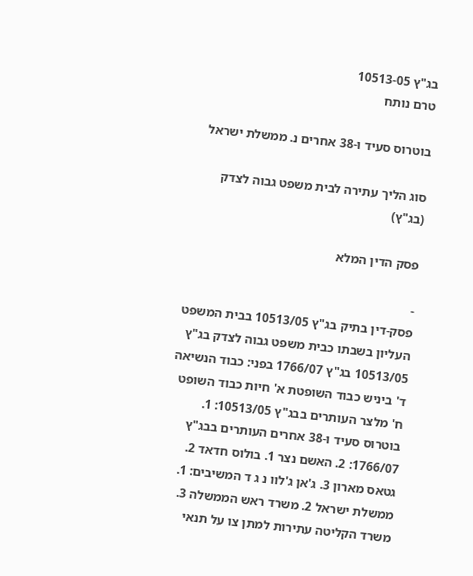בג"ץ 10513-05
טרם נותח

בוטרוס סעיד ו-38 אחרים נ. ממשלת ישראל

סוג הליך עתירה לבית משפט גבוה לצדק (בג"ץ)

פסק הדין המלא

-
פסק-דין בתיק בג"ץ 10513/05 בבית המשפט העליון בשבתו כבית משפט גבוה לצדק בג"ץ 10513/05 בג"ץ 1766/07 בפני: כבוד הנשיאה ד' ביניש כבוד השופטת א' חיות כבוד השופט ח' מלצר העותרים בבג"ץ 10513/05: 1. בוטרוס סעיד ו-38 אחרים העותרים בבג"ץ 1766/07: 2. האשם נצר 1. בולוס חדאד 2. גטאס מארון 3. ג'אן ג'לוו נ ג ד המשיבים: 1. ממשלת ישראל 2. משרד ראש הממשלה 3. משרד הקליטה עתירות למתן צו על תנאי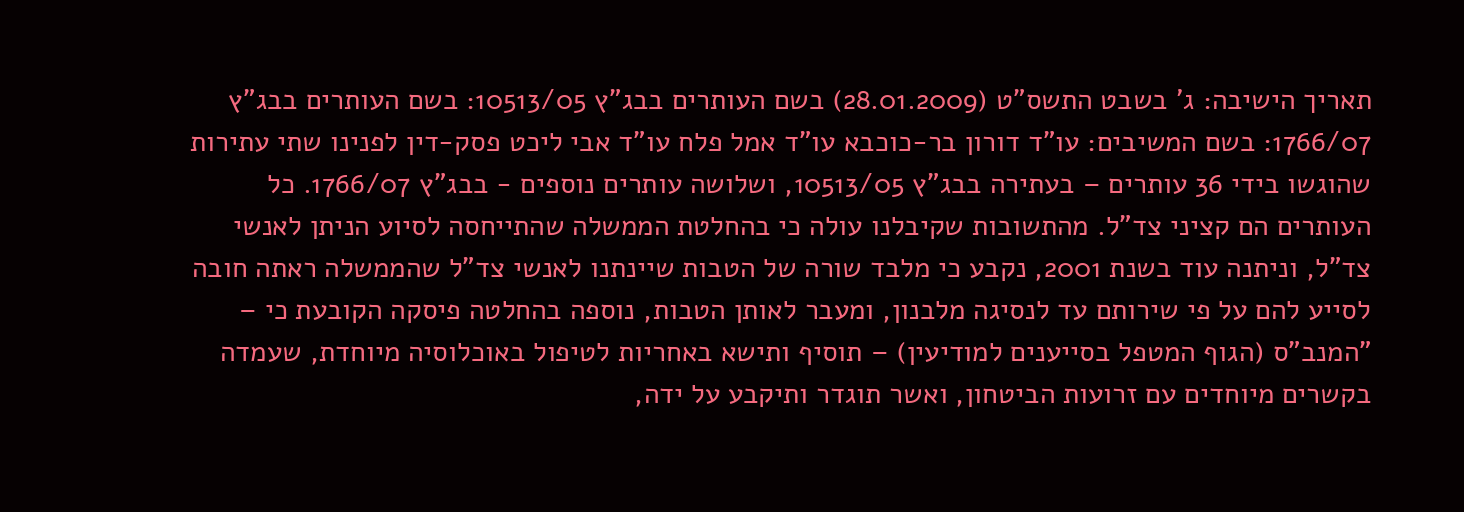תאריך הישיבה: ג' בשבט התשס"ט (28.01.2009) בשם העותרים בבג"ץ 10513/05: בשם העותרים בבג"ץ 1766/07: בשם המשיבים: עו"ד דורון בר-כוכבא עו"ד אמל פלח עו"ד אבי ליכט פסק-דין לפנינו שתי עתירות שהוגשו בידי 36 עותרים – בעתירה בבג"ץ 10513/05, ושלושה עותרים נוספים - בבג"ץ 1766/07. כל העותרים הם קציני צד"ל. מהתשובות שקיבלנו עולה כי בהחלטת הממשלה שהתייחסה לסיוע הניתן לאנשי צד"ל, וניתנה עוד בשנת 2001, נקבע כי מלבד שורה של הטבות שיינתנו לאנשי צד"ל שהממשלה ראתה חובה לסייע להם על פי שירותם עד לנסיגה מלבנון, ומעבר לאותן הטבות, נוספה בהחלטה פיסקה הקובעת כי – "המנב"ס (הגוף המטפל בסייענים למודיעין) – תוסיף ותישא באחריות לטיפול באוכלוסיה מיוחדת, שעמדה בקשרים מיוחדים עם זרועות הביטחון, ואשר תוגדר ותיקבע על ידה,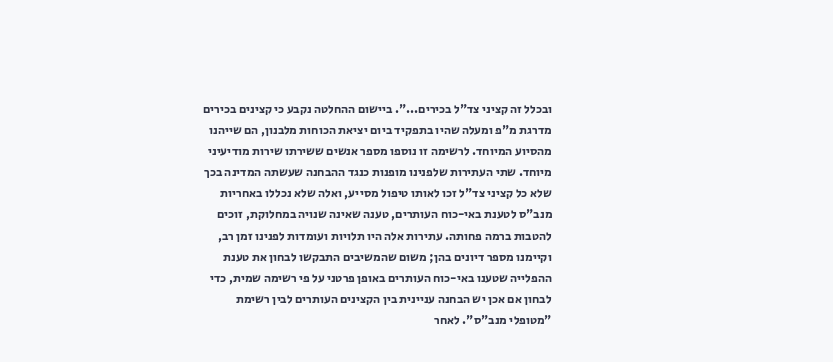ובכלל זה קציני צד"ל בכירים...". ביישום ההחלטה נקבע כי קצינים בכירים מדרגת מ"פ ומעלה שהיו בתפקיד ביום יציאת הכוחות מלבנון, הם שייהנו מהסיוע המיוחד. לרשימה זו נוספו מספר אנשים ששירתו שירות מודיעיני מיוחד. שתי העתירות שלפנינו מופנות כנגד ההבחנה שעשתה המדינה בכך שלא כל קציני צד"ל זכו לאותו טיפול מסייע, ואלה שלא נכללו באחריות מנב"ס לטענת באי-כוח העותרים, טענה שאינה שנויה במחלוקת, זוכים להטבות ברמה פחותה. עתירות אלה היו תלויות ועומדות לפנינו זמן רב, וקיימנו מספר דיונים בהן; משום שהמשיבים התבקשו לבחון את טענת ההפלייה שטענו באי-כוח העותרים באופן פרטני על פי רשימה שמית, כדי לבחון אם אכן יש הבחנה עניינית בין הקצינים העותרים לבין רשימת "מטופלי מנב"ס". לאחר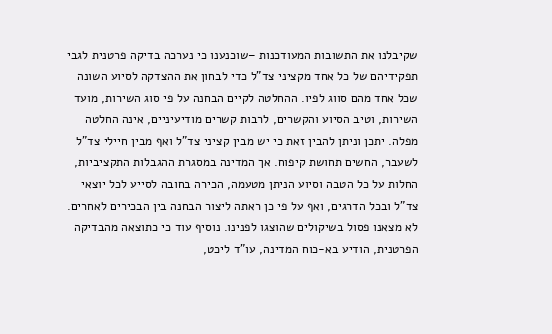שקיבלנו את התשובות המעודכנות –שוכנענו כי נערכה בדיקה פרטנית לגבי תפקידיהם של כל אחד מקציני צד"ל כדי לבחון את ההצדקה לסיוע השונה שכל אחד מהם סווג לפיו. ההחלטה לקיים הבחנה על פי סוג השירות, מועד השירות, וטיב הסיוע והקשרים, לרבות קשרים מודיעיניים, אינה החלטה מפלה. יתכן וניתן להבין זאת כי יש מבין קציני צד"ל ואף מבין חיילי צד"ל לשעבר, החשים תחושת קיפוח. אך המדינה במסגרת ההגבלות התקציביות, החלות על כל הטבה וסיוע הניתן מטעמה, הכירה בחובה לסייע לכל יוצאי צד"ל ובכל הדרגים, ואף על פי כן ראתה ליצור הבחנה בין הבכירים לאחרים. לא מצאנו פסול בשיקולים שהוצגו לפנינו. נוסיף עוד כי כתוצאה מהבדיקה הפרטנית, הודיע בא-כוח המדינה, עו"ד ליכט,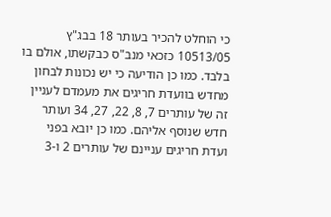כי הוחלט להכיר בעותר 18 בבג"ץ 10513/05 כזכאי מנב"ס כבקשתו, אולם בו בלבד. כמו כן הודיעה כי יש נכונות לבחון מחדש בוועדת חריגים את מעמדם לעניין זה של עותרים 7, 8, 22, 27, 34 ועותר חדש שנוסף אליהם. כמו כן יובא בפני ועדת חריגים עניינם של עותרים 2 ו-3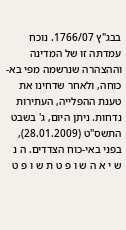בבג"ץ 1766/07. נוכח עמדתה זו של המדינה וההצהרה שנרשמה מפי בא-כוחה, ולאחר שדחינו את טענת ההפלייה, העתירות נדחות. ניתן היום, ג' בשבט התשס"ט (28.01.2009), בפני באי-כוח הצדדים. ה נ ש י א ה ש ו פ ט ת ש ו פ ט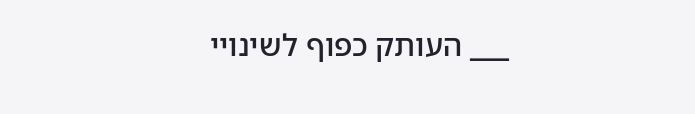___ העותק כפוף לשינויי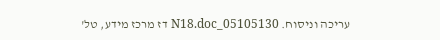עריכה וניסוח. 05105130_N18.doc דז מרכז מידע, טל'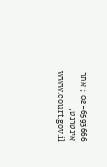02-6593666 ; אתר אינטרנט, www.court.gov.il